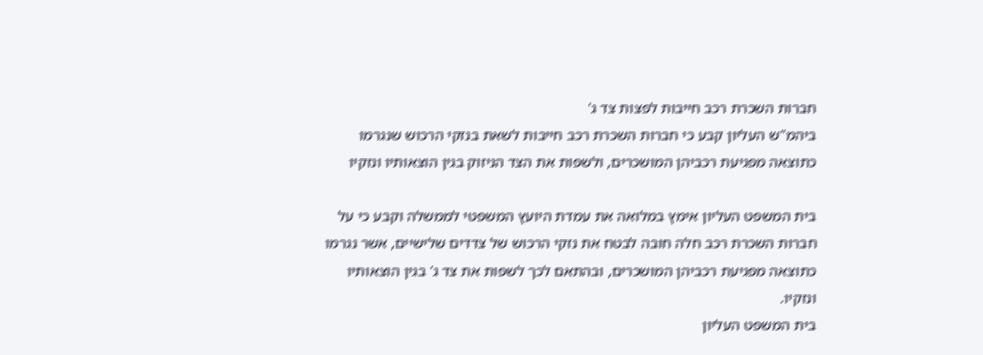חברות השכרת רכב חייבות לפצות צד ג'
ביהמ"ש העליון קבע כי חברות השכרת רכב חייבות לשאת בנזקי הרכוש שנגרמו כתוצאה מפגיעת רכביהן המושכרים, ולשפות את הצד הניזוק בגין הוצאותיו ונזקיו

בית המשפט העליון אימץ במלואה את עמדת היועץ המשפטי לממשלה וקבע כי על חברות השכרת רכב חלה חובה לבטח את נזקי הרכוש של צדדים שלישיים, אשר נגרמו כתוצאה מפגיעת רכביהן המושכרים, ובהתאם לכך לשפות את צד ג' בגין הוצאותיו ונזקיו.
בית המשפט העליון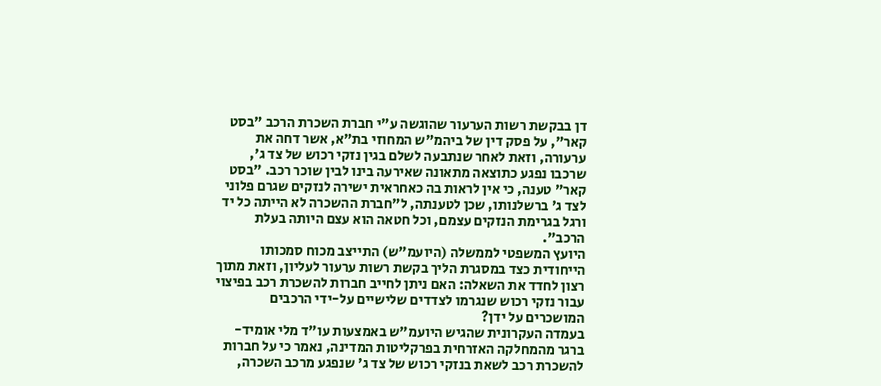דן בבקשת רשות הערעור שהוגשה ע"י חברת השכרת הרכב "בסט קאר", על פסק דין של ביהמ"ש המחוזי בת"א, אשר דחה את ערעורה, וזאת לאחר שנתבעה לשלם בגין נזקי רכוש של צד ג', שרכבו נפגע כתוצאה מתאונה שאירעה בינו לבין שוכר רכב. "בסט קאר" טענה, כי אין לראות בה כאחראית ישירה לנזקים שגרם פלוני לצד ג' ברשלנותו, שכן לטענתה, ל"חברת ההשכרה לא הייתה כל יד ורגל בגרימת הנזקים עצמם, וכל חטאה הוא עצם היותה בעלת הרכב".
היועץ המשפטי לממשלה (היועמ"ש) התייצב מכוח סמכותו הייחודית כצד במסגרת הליך בקשת רשות ערעור לעליון, וזאת מתוך רצון לחדד את השאלה: האם ניתן לחייב חברות להשכרת רכב בפיצוי עבור נזקי רכוש שנגרמו לצדדים שלישיים על-ידי הרכבים המושכרים על ידן?
בעמדה העקרונית שהגיש היועמ"ש באמצעות עו"ד מלי אומיד-ברגר מהמחלקה האזרחית בפרקליטות המדינה, נאמר כי על חברות להשכרת רכב לשאת בנזקי רכוש של צד ג' שנפגע מרכב השכרה,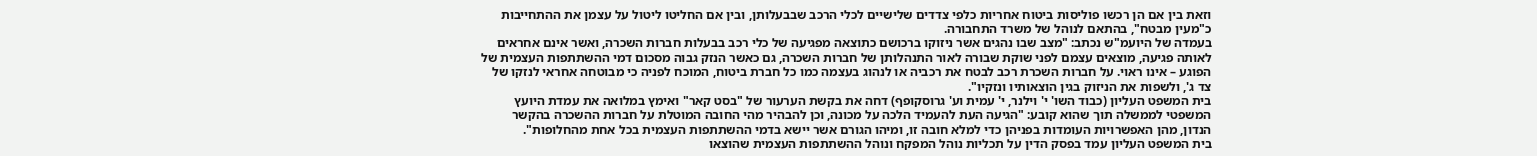וזאת בין אם הן רכשו פוליסות ביטוח אחריות כלפי צדדים שלישיים לכלי הרכב שבבעלותן, ובין אם החליטו ליטול על עצמן את ההתחייבות כ"מעין מבטח", בהתאם לנוהל של משרד התחבורה.
בעמדה של היועמ"ש נכתב: "מצב שבו נהגים אשר ניזוקו ברכושם כתוצאה מפגיעה של כלי רכב בבעלות חברות השכרה, ואשר אינם אחראים לאותה פגיעה, מוצאים עצמם לפני שוקת שבורה לאור התנהלותן של חברות השכרה, גם כאשר הנזק גבוה מסכום דמי ההשתתפות העצמית של הפוגע – אינו ראוי. על חברות השכרת רכב לבטח את רכביה או לנהוג בעצמה כמו כל חברת ביטוח, המוכח לפניה כי מבוטחה אחראי לנזקו של צד ג', ולשפות את הניזוק בגין הוצאותיו ונזקיו".
בית המשפט העליון (כבוד השו' י' וילנר, י' עמית וע' גרוסקופף) דחה את בקשת הערעור של "בסט קאר" ואימץ במלואה את עמדת היועץ המשפטי לממשלה תוך שהוא קובע: "הגיעה העת להעמיד הלכה על מכונה, וכן להבהיר מהי החובה המוטלת על חברות ההשכרה בהקשר הנדון, מהן האפשרויות העומדות בפניהן כדי למלא חובה זו, ומיהו הגורם אשר יישא בדמי ההשתתפות העצמית בכל אחת מהחלופות".
בית המשפט העליון עמד בפסק הדין על תכליות נוהל המפקח ונוהל ההשתתפות העצמית שהוצאו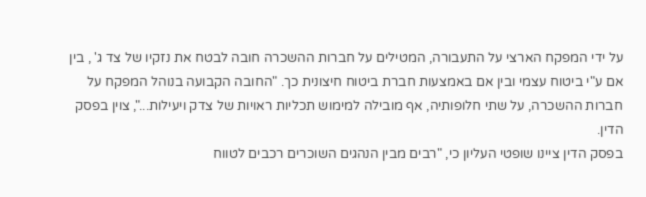על ידי המפקח הארצי על התעבורה, המטילים על חברות ההשכרה חובה לבטח את נזקיו של צד ג' , בין אם ע"י ביטוח עצמי ובין אם באמצעות חברת ביטוח חיצונית כך. "החובה הקבועה בנוהל המפקח על חברות ההשכרה, על שתי חלופותיה, אף מובילה למימוש תכליות ראויות של צדק ויעילות...", צוין בפסק הדין.
בפסק הדין ציינו שופטי העליון כי, "רבים מבין הנהגים השוכרים רכבים לטווח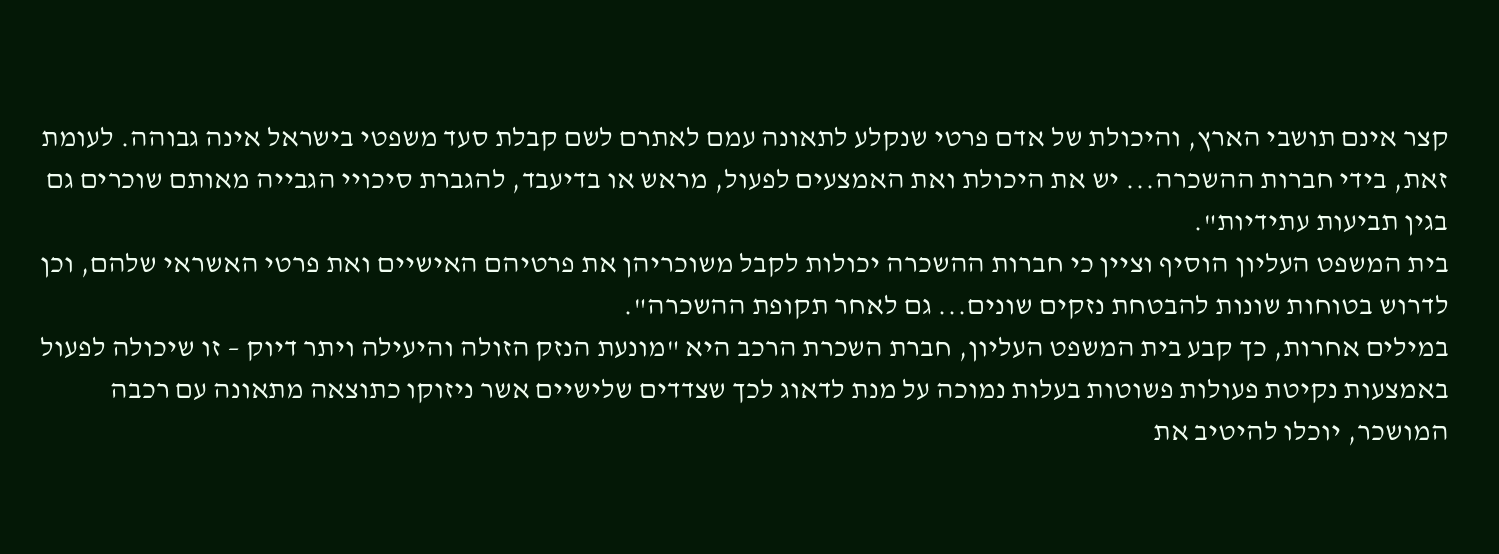קצר אינם תושבי הארץ, והיכולת של אדם פרטי שנקלע לתאונה עמם לאתרם לשם קבלת סעד משפטי בישראל אינה גבוהה. לעומת זאת, בידי חברות ההשכרה... יש את היכולת ואת האמצעים לפעול, מראש או בדיעבד, להגברת סיכויי הגבייה מאותם שוכרים גם בגין תביעות עתידיות".
בית המשפט העליון הוסיף וציין כי חברות ההשכרה יכולות לקבל משוכריהן את פרטיהם האישיים ואת פרטי האשראי שלהם, וכן לדרוש בטוחות שונות להבטחת נזקים שונים... גם לאחר תקופת ההשכרה".
במילים אחרות, כך קבע בית המשפט העליון, חברת השכרת הרכב היא "מונעת הנזק הזולה והיעילה ויתר דיוק – זו שיכולה לפעול באמצעות נקיטת פעולות פשוטות בעלות נמוכה על מנת לדאוג לכך שצדדים שלישיים אשר ניזוקו כתוצאה מתאונה עם רכבה המושכר, יוכלו להיטיב את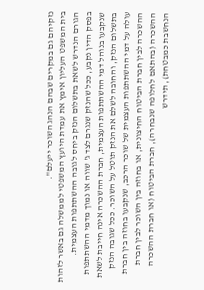נזקיהם גם במקרים שבהם הנהג השוכר ייעלם".
בית המשפט העליון אימץ את עמדת היועץ המשפטי לממשלה גם באשר לזהות הגורם הנדרש לשאת בתשלום הנזק ביחס לגובה ההשתתפות העצמית.
בפסק הדין נקבע, ככל שהנזק שנגרם לצד ג' שווה או נמוך מדמי ההשתתפות שנקבעו בנוהל דמי ההשתתפות העצמית, חברת ההשכרה אינה חייבת לשאת בתשלום הנזק, והחובה לשלם את הנזק תוטל על השוכר. ככל שגובה הנזק עולה על דמי ההשתתפות העצמית של שוכר הרכב, שנקבעו בחוזה בין חברת ההשכרה לבין חברת הביטוח החיצונית, או בחוזה בין השוכר לבין חברת ההשכרה (בהתאם לחלופה שנבחרה), חברת הביטוח (או חברת ההשכרה הנחשבת כמבטחת), תידרש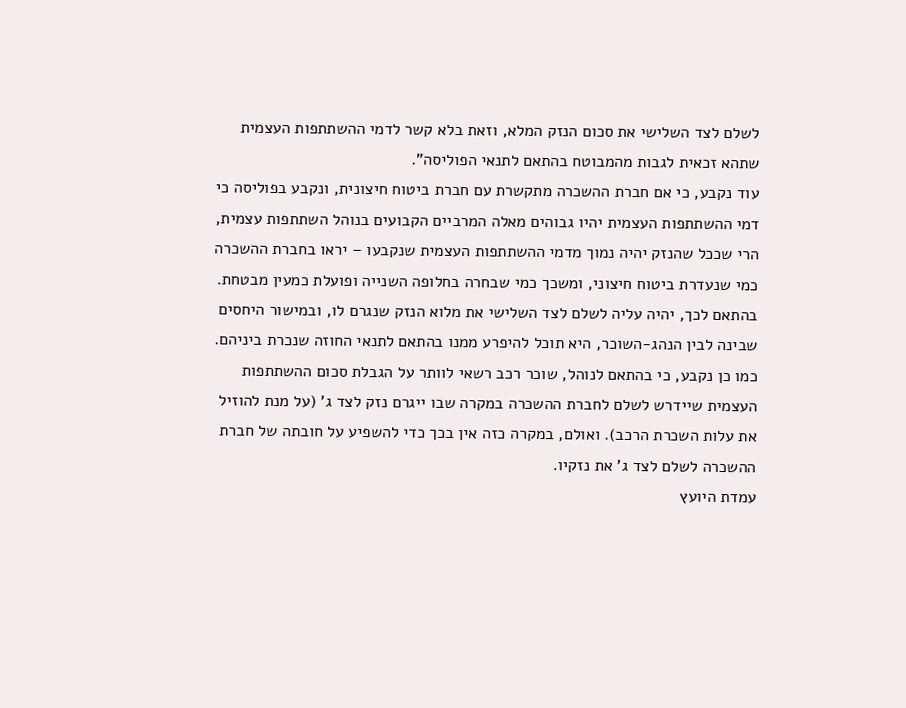לשלם לצד השלישי את סכום הנזק המלא, וזאת בלא קשר לדמי ההשתתפות העצמית שתהא זכאית לגבות מהמבוטח בהתאם לתנאי הפוליסה".
עוד נקבע, כי אם חברת ההשכרה מתקשרת עם חברת ביטוח חיצונית, ונקבע בפוליסה כי דמי ההשתתפות העצמית יהיו גבוהים מאלה המרביים הקבועים בנוהל השתתפות עצמית, הרי שככל שהנזק יהיה נמוך מדמי ההשתתפות העצמית שנקבעו – יראו בחברת ההשכרה כמי שנעדרת ביטוח חיצוני, ומשכך כמי שבחרה בחלופה השנייה ופועלת כמעין מבטחת. בהתאם לכך, יהיה עליה לשלם לצד השלישי את מלוא הנזק שנגרם לו, ובמישור היחסים שבינה לבין הנהג-השוכר, היא תוכל להיפרע ממנו בהתאם לתנאי החוזה שנכרת ביניהם.
כמו כן נקבע, כי בהתאם לנוהל, שוכר רכב רשאי לוותר על הגבלת סכום ההשתתפות העצמית שיידרש לשלם לחברת ההשכרה במקרה שבו ייגרם נזק לצד ג' (על מנת להוזיל את עלות השכרת הרכב). ואולם, במקרה כזה אין בכך כדי להשפיע על חובתה של חברת ההשכרה לשלם לצד ג' את נזקיו.
עמדת היועץ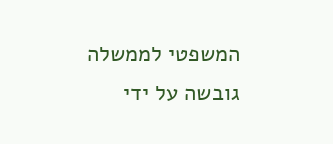המשפטי לממשלה גובשה על ידי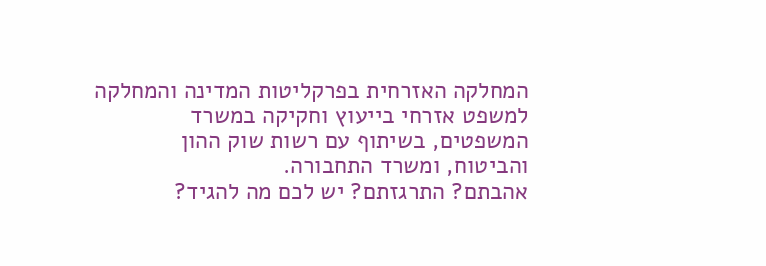המחלקה האזרחית בפרקליטות המדינה והמחלקה למשפט אזרחי בייעוץ וחקיקה במשרד המשפטים, בשיתוף עם רשות שוק ההון והביטוח, ומשרד התחבורה.
אהבתם? התרגזתם? יש לכם מה להגיד?